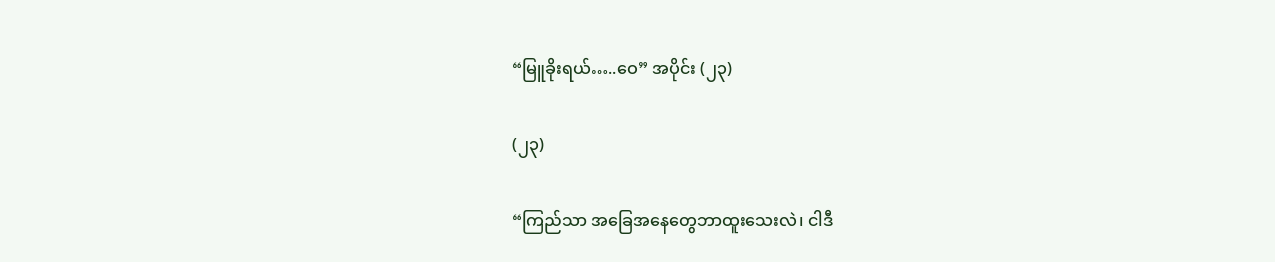“မြူခိုးရယ်…..ဝေ” အပိုင်း (၂၃)

(၂၃)

“ကြည်သာ အခြေအနေတွေဘာထူးသေးလဲ၊ ငါဒီ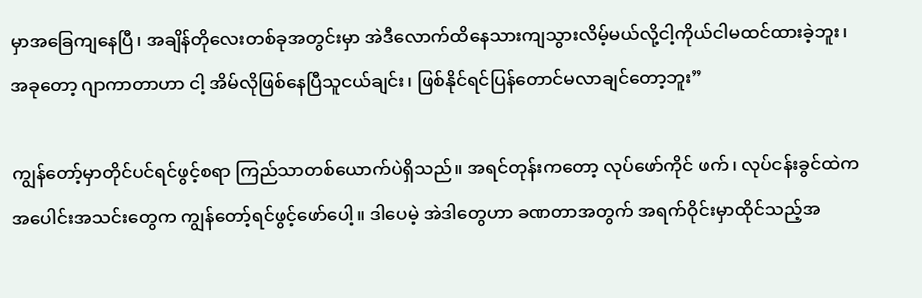မှာအခြေကျနေပြီ၊ အချိန်တိုလေးတစ်ခုအတွင်းမှာ အဲဒီလောက်ထိနေသားကျသွားလိမ့်မယ်လို့ငါ့ကိုယ်ငါမထင်ထားခဲ့ဘူး၊ အခုတော့ ဂျာကာတာဟာ ငါ့ အိမ်လိုဖြစ်နေပြီသူငယ်ချင်း၊ ဖြစ်နိုင်ရင်ပြန်တောင်မလာချင်တော့ဘူး”

ကျွန်တော့်မှာတိုင်ပင်ရင်ဖွင့်စရာ ကြည်သာတစ်ယောက်ပဲရှိသည်။ အရင်တုန်းကတော့ လုပ်ဖော်ကိုင် ဖက်၊ လုပ်ငန်းခွင်ထဲကအပေါင်းအသင်းတွေက ကျွန်တော့်ရင်ဖွင့်ဖော်ပေါ့။ ဒါပေမဲ့ အဲဒါတွေဟာ ခဏတာအတွက် အရက်ဝိုင်းမှာထိုင်သည့်အ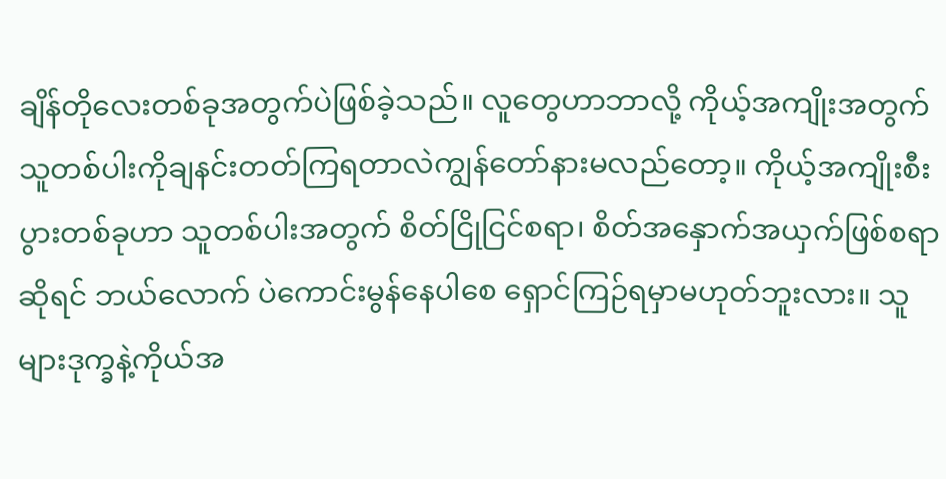ချိန်တိုလေးတစ်ခုအတွက်ပဲဖြစ်ခဲ့သည်။ လူတွေဟာဘာလို့ ကိုယ့်အကျိုးအတွက်သူတစ်ပါးကိုချနင်းတတ်ကြရတာလဲကျွန်တော်နားမလည်တော့။ ကိုယ့်အကျိုးစီး ပွားတစ်ခုဟာ သူတစ်ပါးအတွက် စိတ်ငြိုငြင်စရာ၊ စိတ်အနှောက်အယှက်ဖြစ်စရာဆိုရင် ဘယ်လောက် ပဲကောင်းမွန်နေပါစေ ရှောင်ကြဉ်ရမှာမဟုတ်ဘူးလား။ သူများဒုက္ခနဲ့ကိုယ်အ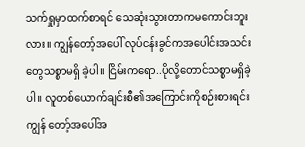သက်ရှုမှာထက်စာရင် သေဆုံးသွားတာကမကောင်းဘူးလား။ ကျွန်တော့်အပေါ် လုပ်ငန်းခွင်ကအပေါင်းအသင်းတွေသစ္စာမရှိ ခဲ့ပါ။ ငြိမ်းကရော..ပိုလို့တောင်သစ္စာမရှိခဲ့ပါ။ လူတစ်ယောက်ချင်းစီ၏အကြောင်းကိုစဉ်းစားရင်း ကျွန် တော့်အပေါ်အ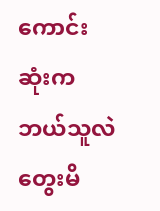ကောင်းဆုံးကဘယ်သူလဲတွေးမိ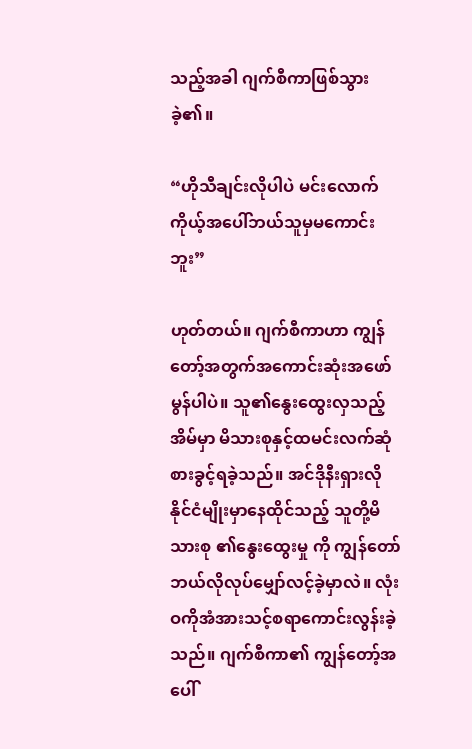သည့်အခါ ဂျက်စီကာဖြစ်သွားခဲ့၏။

“ဟိုသီချင်းလိုပါပဲ မင်းလောက်ကိုယ့်အပေါ်ဘယ်သူမှမကောင်းဘူး”

ဟုတ်တယ်။ ဂျက်စီကာဟာ ကျွန်တော့်အတွက်အကောင်းဆုံးအဖော်မွန်ပါပဲ။ သူ၏နွေးထွေးလှသည့် အိမ်မှာ မိသားစုနှင့်ထမင်းလက်ဆုံစားခွင့်ရခဲ့သည်။ အင်ဒိုနီးရှားလိုနိုင်ငံမျိုးမှာနေထိုင်သည့် သူတို့မိသားစု ၏နွေးထွေးမှု ကို ကျွန်တော်ဘယ်လိုလုပ်မျှော်လင့်ခဲ့မှာလဲ။ လုံးဝကိုအံအားသင့်စရာကောင်းလွန်းခဲ့သည်။ ဂျက်စီကာ၏ ကျွန်တော့်အပေါ်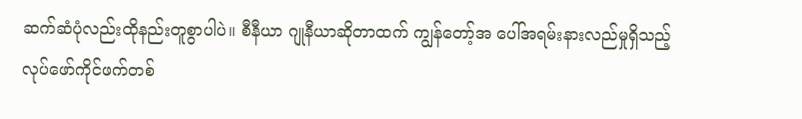ဆက်ဆံပုံလည်းထိုနည်းတူစွာပါပဲ။ စီနီယာ ဂျုနီယာဆိုတာထက် ကျွန်တော့်အ ပေါ်အရမ်းနားလည်မှုရှိသည့်လုပ်ဖော်ကိုင်ဖက်တစ်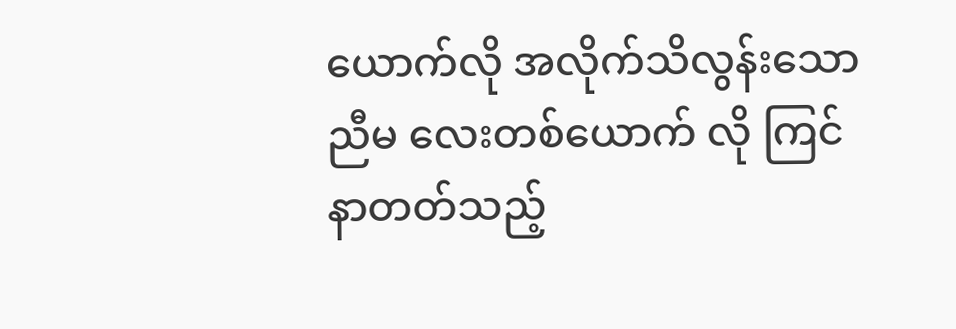ယောက်လို အလိုက်သိလွန်းသော ညီမ လေးတစ်ယောက် လို ကြင်နာတတ်သည့်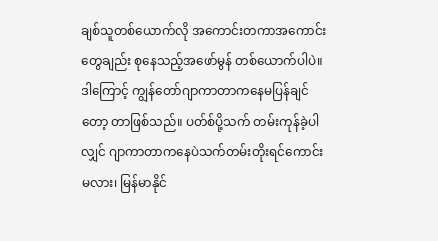ချစ်သူတစ်ယောက်လို အကောင်းတကာအကောင်းတွေချည်း စုနေသည့်အဖော်မွန် တစ်ယောက်ပါပဲ။ ဒါကြောင့် ကျွန်တော်ဂျာကာတာကနေမပြန်ချင်တော့ တာဖြစ်သည်။ ပတ်စ်ပို့သက် တမ်းကုန်ခဲ့ပါလျှင် ဂျာကာတာကနေပဲသက်တမ်းတိုးရင်ကောင်းမလား၊ မြန်မာနိုင်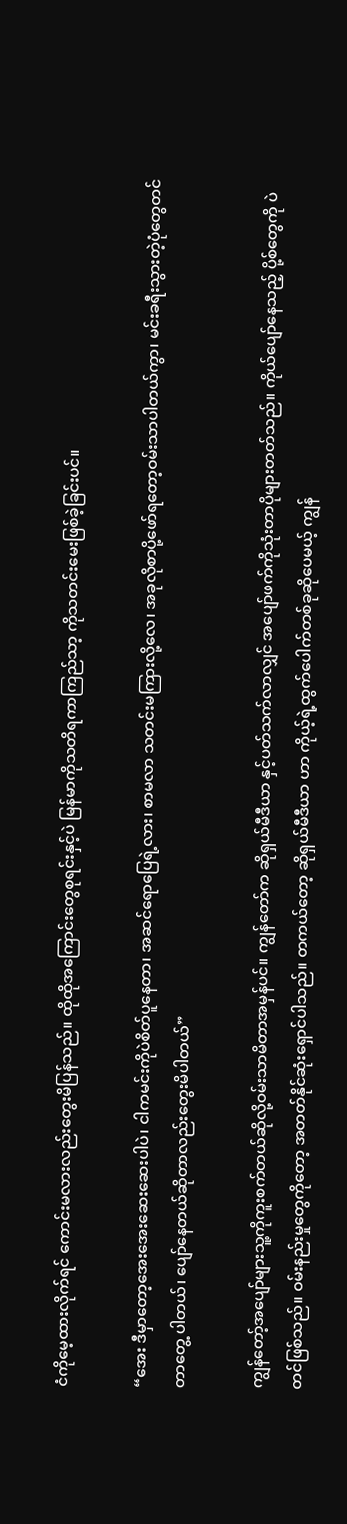ငံကိုမေ့ထားလိုက်ရင် ကောင်းမလားလည်းတွေးမိပြန်သည်။ ထိုထိုအကြောင်းတွေစုရင်းနှင့်ပဲ မြန်မာကိုသတိရကာကြည်သာ့ ကိုသတင်းမေးဖြစ်ခဲ့ခြင်းပင်။

“အေး ဒီမှာတော့အေးအေးဆေးဆေးပါပဲ၊ ငါကမင်းကိုပဲစိတ်ပူနေတာ၊ အဆင်ရောပြေရဲ့လား၊ စာမလာ သတင်းမကြားလို့လေ၊ အခုလိုစာပို့ဖော်ရတော့ဝမ်းသာပါတယ်ကွာ၊ မင်းခရီးသွားတဲ့ပုံတွေတင်တာတွေ့ ပါတယ်၊ ပျော်နေတယ်ဆိုတာလည်းတွေးမိပါတယ်”

ကျွန်တော့်အပျော်များသူ့ကိုကူးစက်တယ်ဆိုလို့ဝမ်းသာမိတာအမှန်ပင်။ ကျွန်တော်က ဆိုရှယ်မီဒီယာ နှင့်ပတ်သက်လာလျှင် အပျော်ဖက်ကိုသုံးတာပိုများတတ်သည်။ ကိုယ်ပျော်နေသည့် ပို့စ်တွေကို ပဲတင်ဖြစ်သည်။ ဝမ်းနည်းမှုတွေကိုတော့ အတတ်နိုင်ဆုံးရှောင်ပါသည်။ တကယ်တော့ ဆိုရှယ်မီဒီယာ ဟာ ကိုယ့်ရဲ့ထွက်ပေါက်တစ်ခုဆိုပေမယ့် ကျွန်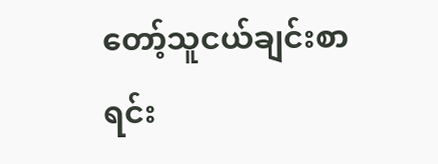တော့်သူငယ်ချင်းစာရင်း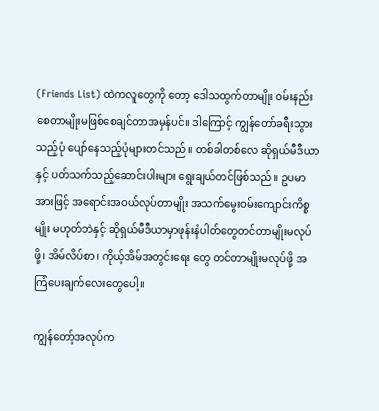(Friends List) ထဲကလူတွေကို တော့ ဒေါသထွက်တာမျိုး ဝမ်းနည်းစေတာမျိုးမဖြစ်စေချင်တာအမှန်ပင်။ ဒါကြောင့် ကျွန်တော်ခရီးသွား သည့်ပုံ ပျော်နေသည့်ပုံများတင်သည်။ တစ်ခါတစ်လေ ဆိုရှယ်မီဒီယာနှင့် ပတ်သက်သည့်ဆောင်းပါးများ ရွေးချယ်တင်ဖြစ်သည်။ ဥပမာအားဖြင့် အရောင်းအဝယ်လုပ်တာမျိုး အသက်မွေးဝမ်းကျောင်းကိစ္စမျိုး မဟုတ်ဘဲနှင့် ဆိုရှယ်မီဒီယာမှာဖုန်းနံပါတ်တွေတင်တာမျိုးမလုပ်ဖို့၊ အိမ်လိပ်စာ၊ ကိုယ့်အိမ်အတွင်းရေး တွေ တင်တာမျိုးမလုပ်ဖို့ အကြံပေးချက်လေးတွေပေါ့။

ကျွန်တော့်အလုပ်က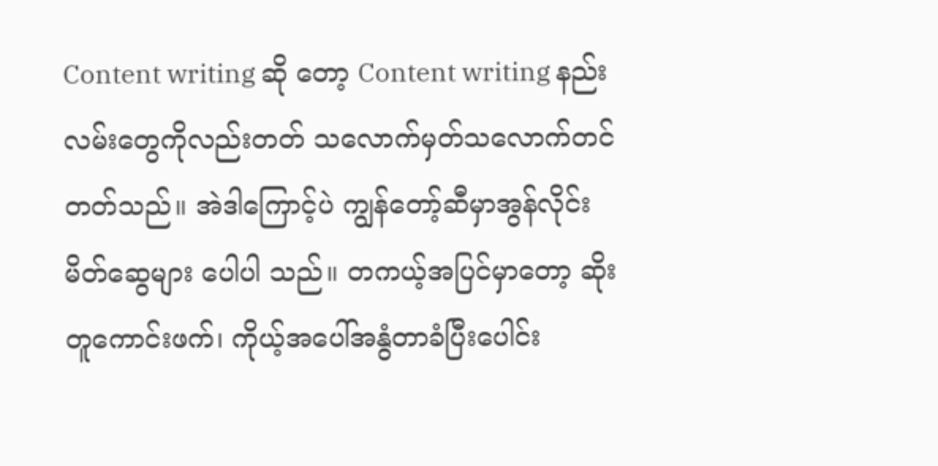Content writing ဆို တော့ Content writing နည်းလမ်းတွေကိုလည်းတတ် သလောက်မှတ်သလောက်တင်တတ်သည်။ အဲဒါကြောင့်ပဲ ကျွန်တော့်ဆီမှာအွန်လိုင်းမိတ်ဆွေများ ပေါပါ သည်။ တကယ့်အပြင်မှာတော့ ဆိုးတူကောင်းဖက်၊ ကိုယ့်အပေါ်အနွံတာခံပြီးပေါင်း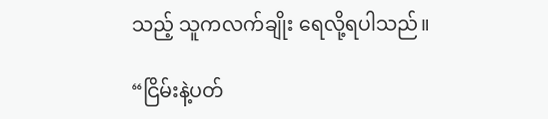သည့် သူကလက်ချိုး ရေလို့ရပါသည်။

“ငြိမ်းနဲ့ပတ်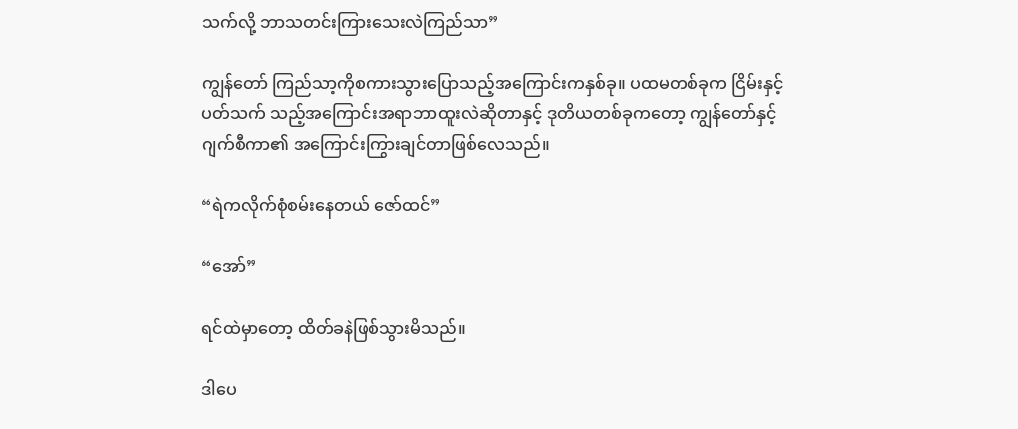သက်လို့ ဘာသတင်းကြားသေးလဲကြည်သာ”

ကျွန်တော် ကြည်သာ့ကိုစကားသွားပြောသည့်အကြောင်းကနှစ်ခု။ ပထမတစ်ခုက ငြိမ်းနှင့်ပတ်သက် သည့်အကြောင်းအရာဘာထူးလဲဆိုတာနှင့် ဒုတိယတစ်ခုကတော့ ကျွန်တော်နှင့်ဂျက်စီကာ၏ အကြောင်းကြွားချင်တာဖြစ်လေသည်။

“ရဲကလိုက်စုံစမ်းနေတယ် ဇော်ထင်”

“အော်”

ရင်ထဲမှာတော့ ထိတ်ခနဲဖြစ်သွားမိသည်။

ဒါပေ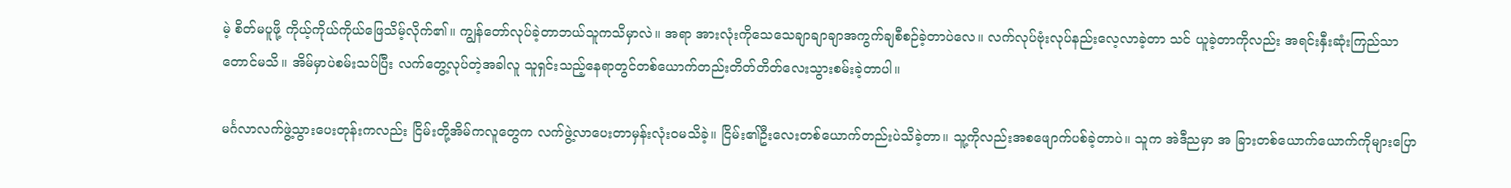မဲ့ စိတ်မပူဖို့ ကိုယ့်ကိုယ်ကိုယ်ဖြေသိမ့်လိုက်၏။ ကျွန်တော်လုပ်ခဲ့တာဘယ်သူကသိမှာလဲ။ အရာ အားလုံးကိုသေသေချာချာချာအကွက်ချစီစဉ်ခဲ့တာပဲလေ။ လက်လုပ်ဗုံးလုပ်နည်းလေ့လာခဲ့တာ သင် ယူခဲ့တာကိုလည်း အရင်းနှီးဆုံးကြည်သာတောင်မသိ။ အိမ်မှာပဲစမ်းသပ်ပြီး လက်တွေ့လုပ်တဲ့အခါလူ သူရှင်းသည့်နေရာတွင်တစ်ယောက်တည်းတိတ်တိတ်လေးသွားစမ်းခဲ့တာပါ။

မင်္ဂလာလက်ဖွဲ့သွားပေးတုန်းကလည်း ငြိမ်းတို့အိမ်ကလူတွေက လက်ဖွဲ့လာပေးတာမှန်းလုံးဝမသိခဲ့။ ငြိမ်း၏ဦးလေးတစ်ယောက်တည်းပဲသိခဲ့တာ။ သူ့ကိုလည်းအစဖျောက်ပစ်ခဲ့တာပဲ။ သူက အဲဒီညမှာ အ ခြားတစ်ယောက်ယောက်ကိုများပြော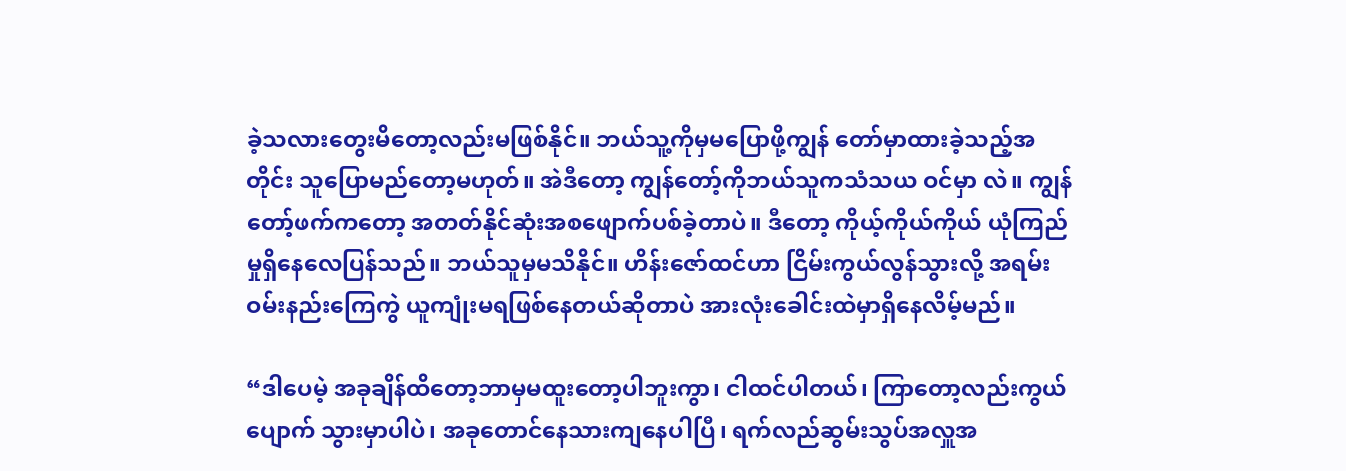ခဲ့သလားတွေးမိတော့လည်းမဖြစ်နိုင်။ ဘယ်သူ့ကိုမှမပြောဖို့ကျွန် တော်မှာထားခဲ့သည့်အတိုင်း သူပြောမည်တော့မဟုတ်။ အဲဒီတော့ ကျွန်တော့်ကိုဘယ်သူကသံသယ ဝင်မှာ လဲ။ ကျွန်တော့်ဖက်ကတော့ အတတ်နိုင်ဆုံးအစဖျောက်ပစ်ခဲ့တာပဲ။ ဒီတော့ ကိုယ့်ကိုယ်ကိုယ် ယုံကြည် မှုရှိနေလေပြန်သည်။ ဘယ်သူမှမသိနိုင်။ ဟိန်းဇော်ထင်ဟာ ငြိမ်းကွယ်လွန်သွားလို့ အရမ်းဝမ်းနည်းကြေကွဲ ယူကျုံးမရဖြစ်နေတယ်ဆိုတာပဲ အားလုံးခေါင်းထဲမှာရှိနေလိမ့်မည်။

“ဒါပေမဲ့ အခုချိန်ထိတော့ဘာမှမထူးတော့ပါဘူးကွာ၊ ငါထင်ပါတယ်၊ ကြာတော့လည်းကွယ်ပျောက် သွားမှာပါပဲ၊ အခုတောင်နေသားကျနေပါပြီ၊ ရက်လည်ဆွမ်းသွပ်အလှူအ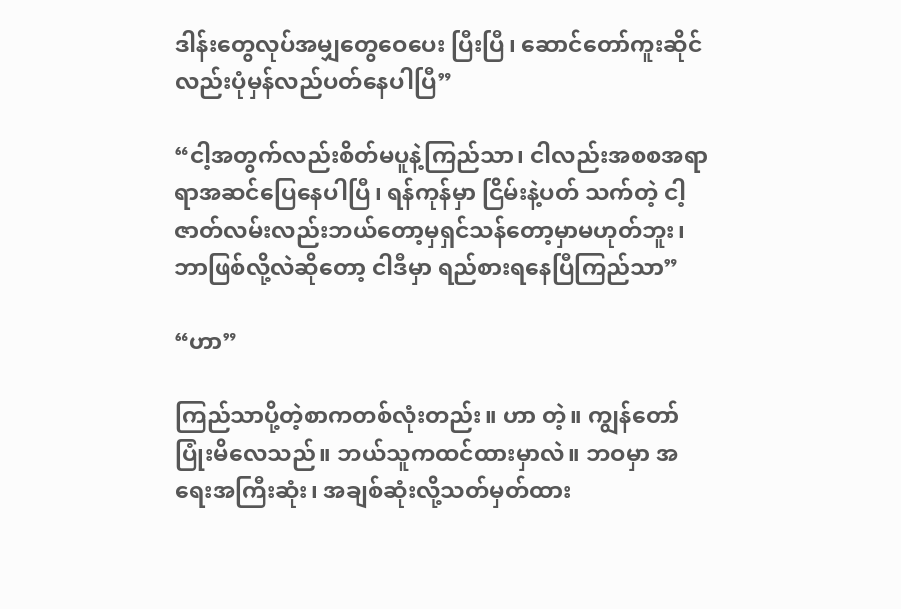ဒါန်းတွေလုပ်အမျှတွေဝေပေး ပြီးပြီ၊ ဆောင်တော်ကူးဆိုင်လည်းပုံမှန်လည်ပတ်နေပါပြီ”

“ငါ့အတွက်လည်းစိတ်မပူနဲ့ကြည်သာ၊ ငါလည်းအစစအရာရာအဆင်ပြေနေပါပြီ၊ ရန်ကုန်မှာ ငြိမ်းနဲ့ပတ် သက်တဲ့ ငါ့ဇာတ်လမ်းလည်းဘယ်တော့မှရှင်သန်တော့မှာမဟုတ်ဘူး၊ ဘာဖြစ်လို့လဲဆိုတော့ ငါဒီမှာ ရည်စားရနေပြီကြည်သာ”

“ဟာ”

ကြည်သာပို့တဲ့စာကတစ်လုံးတည်း။ ဟာ တဲ့။ ကျွန်တော်ပြုံးမိလေသည်။ ဘယ်သူကထင်ထားမှာလဲ။ ဘဝမှာ အရေးအကြီးဆုံး၊ အချစ်ဆုံးလို့သတ်မှတ်ထား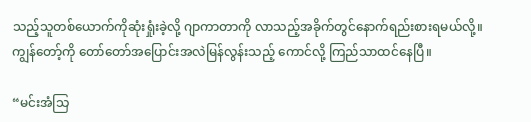သည့်သူတစ်ယောက်ကိုဆုံးရှုံးခဲ့လို့ ဂျာကာတာကို လာသည့်အခိုက်တွင်နောက်ရည်းစားရမယ်လို့။ ကျွန်တော့်ကို တော်တော်အပြောင်းအလဲမြန်လွန်းသည့် ကောင်လို့ ကြည်သာထင်နေပြီ။

“မင်းအံသြ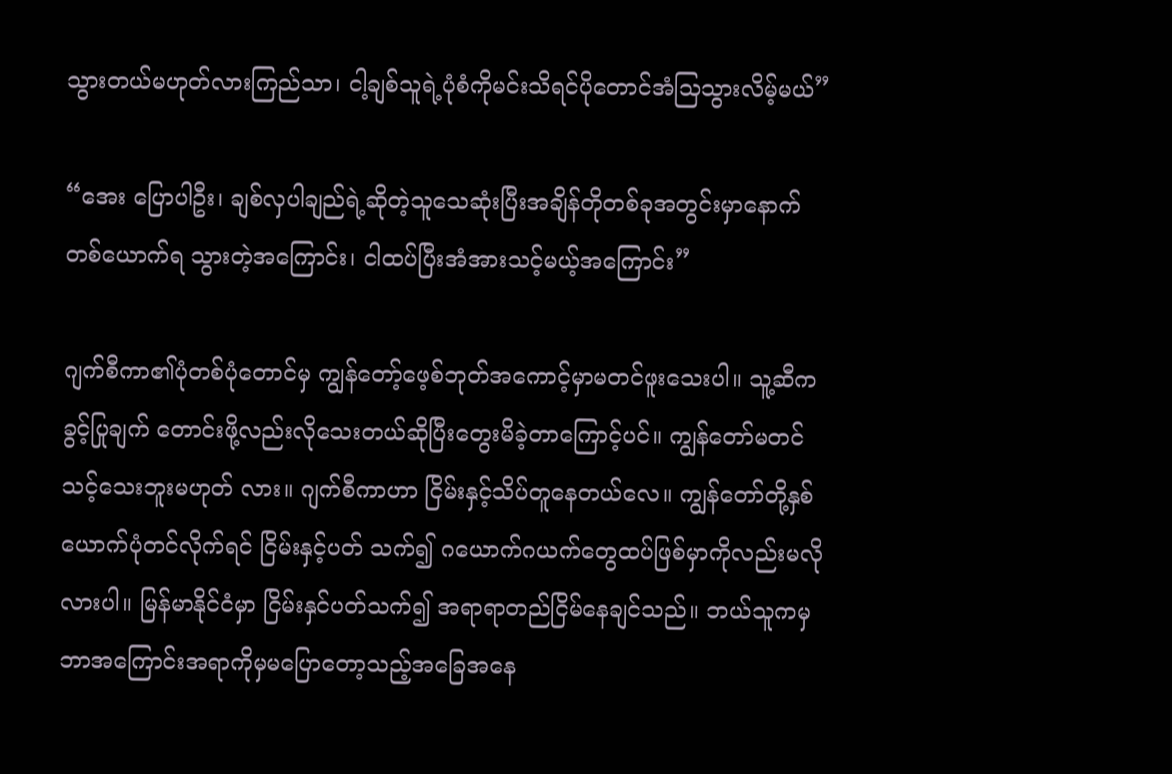သွားတယ်မဟုတ်လားကြည်သာ၊ ငါ့ချစ်သူရဲ့ပုံစံကိုမင်းသိရင်ပိုတောင်အံသြသွားလိမ့်မယ်”

“အေး ပြောပါဦး၊ ချစ်လှပါချည်ရဲ့ဆိုတဲ့သူသေဆုံးပြီးအချိန်တိုတစ်ခုအတွင်းမှာနောက်တစ်ယောက်ရ သွားတဲ့အကြောင်း၊ ငါထပ်ပြီးအံအားသင့်မယ့်အကြောင်း”

ဂျက်စီကာ၏ပုံတစ်ပုံတောင်မှ ကျွန်တော့်ဖေ့စ်ဘုတ်အကောင့်မှာမတင်ဖူးသေးပါ။ သူ့ဆီကခွင့်ပြုချက် တောင်းဖို့လည်းလိုသေးတယ်ဆိုပြီးတွေးမိခဲ့တာကြောင့်ပင်။ ကျွန်တော်မတင်သင့်သေးဘူးမဟုတ် လား။ ဂျက်စီကာဟာ ငြိမ်းနှင့်သိပ်တူနေတယ်လေ။ ကျွန်တော်တို့နှစ်ယောက်ပုံတင်လိုက်ရင် ငြိမ်းနှင့်ပတ် သက်၍ ဂယောက်ဂယက်တွေထပ်ဖြစ်မှာကိုလည်းမလိုလားပါ။ မြန်မာနိုင်ငံမှာ ငြိမ်းနှင်ပတ်သက်၍ အရာရာတည်ငြိမ်နေချင်သည်။ ဘယ်သူကမှ ဘာအကြောင်းအရာကိုမှမပြောတော့သည့်အခြေအနေ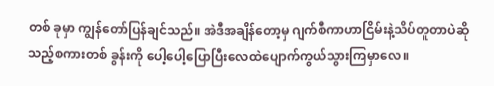တစ် ခုမှာ ကျွန်တော်ပြန်ချင်သည်။ အဲဒီအချိန်တော့မှ ဂျက်စီကာဟာငြိမ်းနဲ့သိပ်တူတာပဲဆိုသည့်စကားတစ် ခွန်းကို ပေါ့ပေါ့ပြောပြီးလေထဲပျောက်ကွယ်သွားကြမှာလေ။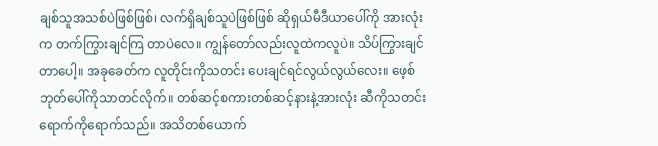ချစ်သူအသစ်ပဲဖြစ်ဖြစ်၊ လက်ရှိချစ်သူပဲဖြစ်ဖြစ် ဆိုရှယ်မီဒီယာပေါ်ကို အားလုံးက တက်ကြွားချင်ကြ တာပဲလေ။ ကျွန်တော်လည်းလူထဲကလူပဲ။ သိပ်ကြွားချင်တာပေါ့။ အခုခေတ်က လူတိုင်းကိုသတင်း ပေးချင်ရင်လွယ်လွယ်လေး။ ဖေ့စ်ဘုတ်ပေါ်ကိုသာတင်လိုက်။ တစ်ဆင့်စကားတစ်ဆင့်နားနဲ့အားလုံး ဆီကိုသတင်းရောက်ကိုရောက်သည်။ အသိတစ်ယောက်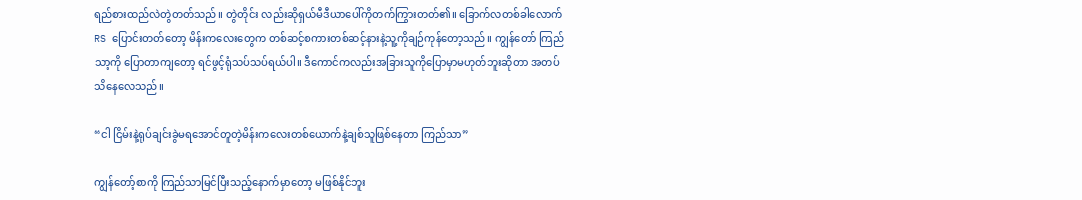ရည်စားထည်လဲတွဲတတ်သည်။ တွဲတိုင်း လည်းဆိုရှယ်မီဒီယာပေါ်ကိုတက်ကြွားတတ်၏။ ခြောက်လတစ်ခါလောက် RS ပြောင်းတတ်တော့ မိန်းကလေးတွေက တစ်ဆင့်စကားတစ်ဆင့်နားနဲ့သူ့ကိုချဉ်ကုန်တော့သည်။ ကျွန်တော် ကြည်သာ့ကို ပြောတာကျတော့ ရင်ဖွင့်ရုံသပ်သပ်ရယ်ပါ။ ဒီကောင်ကလည်းအခြားသူကိုပြောမှာမဟုတ်ဘူးဆိုတာ အတပ်သိနေလေသည်။

“ငါ ငြိမ်းနဲ့ရုပ်ချင်းခွဲမရအောင်တူတဲ့မိန်းကလေးတစ်ယောက်နဲ့ချစ်သူဖြစ်နေတာ ကြည်သာ”

ကျွန်တော့်စာကို ကြည်သာမြင်ပြီးသည့်နောက်မှာတော့ မဖြစ်နိုင်ဘူး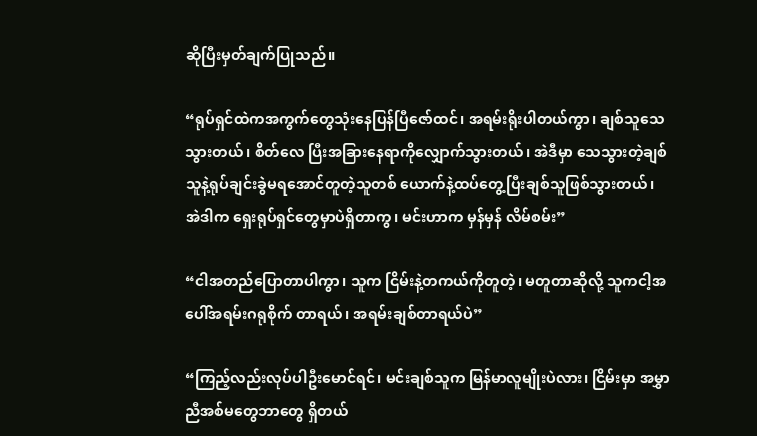ဆိုပြီးမှတ်ချက်ပြုသည်။

“ရုပ်ရှင်ထဲကအကွက်တွေသုံးနေပြန်ပြီဇော်ထင်၊ အရမ်းရိုးပါတယ်ကွာ၊ ချစ်သူသေသွားတယ်၊ စိတ်လေ ပြီးအခြားနေရာကိုလျှောက်သွားတယ်၊ အဲဒီမှာ သေသွားတဲ့ချစ်သူနဲ့ရုပ်ချင်းခွဲမရအောင်တူတဲ့သူတစ် ယောက်နဲ့ထပ်တွေ့ပြီးချစ်သူဖြစ်သွားတယ်၊ အဲဒါက ရှေးရုပ်ရှင်တွေမှာပဲရှိတာကွ၊ မင်းဟာက မှန်မှန် လိမ်စမ်း”

“ငါအတည်ပြောတာပါကွာ၊ သူက ငြိမ်းနဲ့တကယ်ကိုတူတဲ့၊ မတူတာဆိုလို့ သူကငါ့အပေါ်အရမ်းဂရုစိုက် တာရယ်၊ အရမ်းချစ်တာရယ်ပဲ”

“ကြည့်လည်းလုပ်ပါဦးမောင်ရင်၊ မင်းချစ်သူက မြန်မာလူမျိုးပဲလား၊ ငြိမ်းမှာ အမွှာညီအစ်မတွေဘာတွေ ရှိတယ်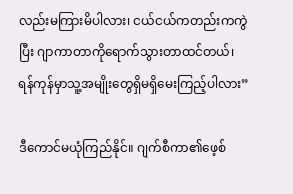လည်းမကြားမိပါလား၊ ငယ်ငယ်ကတည်းကကွဲပြီး ဂျာကာတာကိုရောက်သွားတာထင်တယ်၊ ရန်ကုန်မှာသူ့အမျိုးတွေရှိမရှိမေးကြည့်ပါလား”

ဒီကောင်မယုံကြည်နိုင်။ ဂျက်စီကာ၏ဖေ့စ်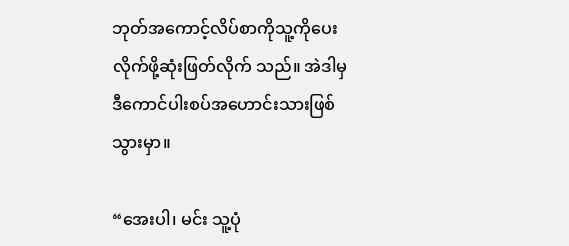ဘုတ်အကောင့်လိပ်စာကိုသူ့ကိုပေးလိုက်ဖို့ဆုံးဖြတ်လိုက် သည်။ အဲဒါမှ ဒီကောင်ပါးစပ်အဟောင်းသားဖြစ်သွားမှာ။

“အေးပါ၊ မင်း သူ့ပုံ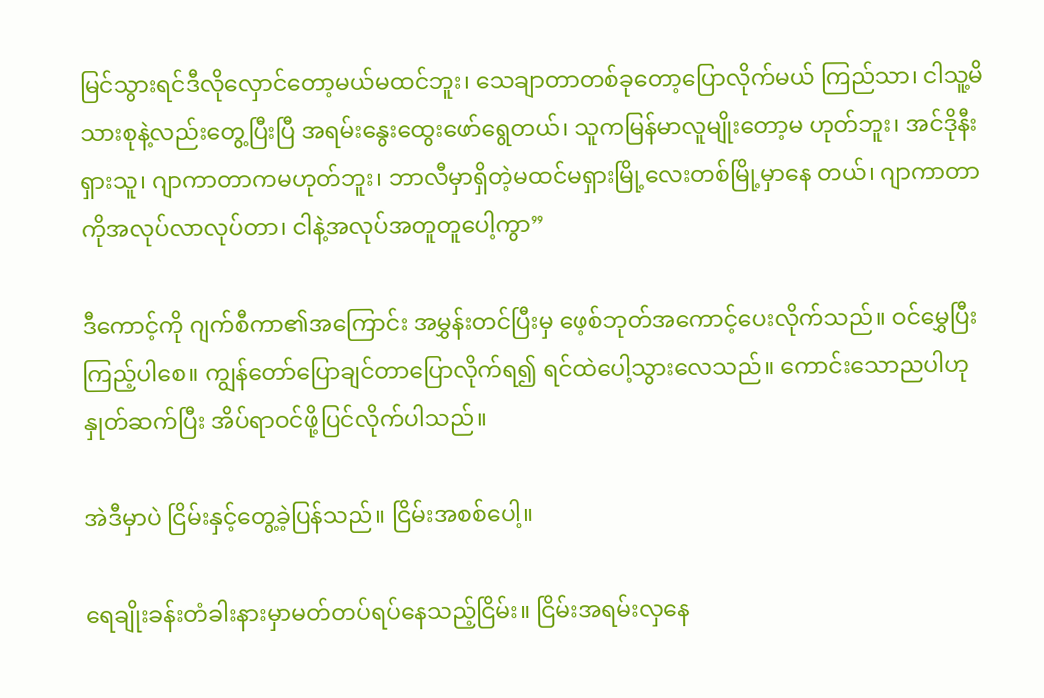မြင်သွားရင်ဒီလိုလှောင်တော့မယ်မထင်ဘူး၊ သေချာတာတစ်ခုတော့ပြောလိုက်မယ် ကြည်သာ၊ ငါသူ့မိသားစုနဲ့လည်းတွေ့ပြီးပြီ အရမ်းနွေးထွေးဖော်ရွေတယ်၊ သူကမြန်မာလူမျိုးတော့မ ဟုတ်ဘူး၊ အင်ဒိုနီးရှားသူ၊ ဂျာကာတာကမဟုတ်ဘူး၊ ဘာလီမှာရှိတဲ့မထင်မရှားမြို့လေးတစ်မြို့မှာနေ တယ်၊ ဂျာကာတာကိုအလုပ်လာလုပ်တာ၊ ငါနဲ့အလုပ်အတူတူပေါ့ကွာ”

ဒီကောင့်ကို ဂျက်စီကာ၏အကြောင်း အမွှန်းတင်ပြီးမှ ဖေ့စ်ဘုတ်အကောင့်ပေးလိုက်သည်။ ဝင်မွှေပြီး ကြည့်ပါစေ။ ကျွန်တော်ပြောချင်တာပြောလိုက်ရ၍ ရင်ထဲပေါ့သွားလေသည်။ ကောင်းသောညပါဟု နှုတ်ဆက်ပြီး အိပ်ရာဝင်ဖို့ပြင်လိုက်ပါသည်။

အဲဒီမှာပဲ ငြိမ်းနှင့်တွေ့ခဲ့ပြန်သည်။ ငြိမ်းအစစ်ပေါ့။

ရေချိုးခန်းတံခါးနားမှာမတ်တပ်ရပ်နေသည့်ငြိမ်း။ ငြိမ်းအရမ်းလှနေ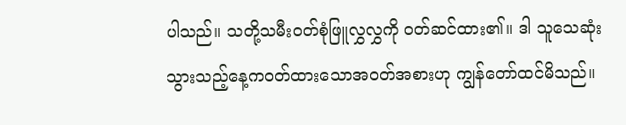ပါသည်။ သတို့သမီးဝတ်စုံဖြူလွှလွှကို ဝတ်ဆင်ထား၏။ ဒါ သူသေဆုံးသွားသည့်နေ့ကဝတ်ထားသောအဝတ်အစားဟု ကျွန်တော်ထင်မိသည်။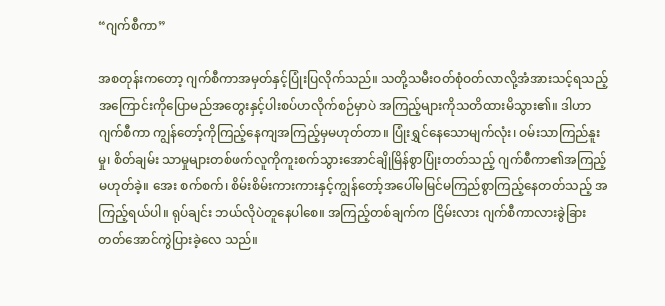“ဂျက်စီကာ”

အစတုန်းကတော့ ဂျက်စီကာအမှတ်နှင့်ပြုံးပြလိုက်သည်။ သတို့သမီးဝတ်စုံဝတ်လာလို့အံအားသင့်ရသည့် အကြောင်းကိုပြောမည်အတွေးနှင့်ပါးစပ်ဟလိုက်စဉ်မှာပဲ အကြည့်များကိုသတိထားမိသွား၏။ ဒါဟာ ဂျက်စီကာ ကျွန်တော့်ကိုကြည့်နေကျအကြည့်မှမဟုတ်တာ။ ပြုံးရွှင်နေသောမျက်လုံး၊ ဝမ်းသာကြည်နူးမှု၊ စိတ်ချမ်း သာမှုများတစ်ဖက်လူကိုကူးစက်သွားအောင်ချိုမြိန်စွာပြုံးတတ်သည့် ဂျက်စီကာ၏အကြည့် မဟုတ်ခဲ့။ အေး စက်စက်၊ စိမ်းစိမ်းကားကားနှင့်ကျွန်တော့်အပေါ်မမြင်မကြည်စွာကြည့်နေတတ်သည့် အကြည့်ရယ်ပါ။ ရုပ်ချင်း ဘယ်လိုပဲတူနေပါစေ။ အကြည့်တစ်ချက်က ငြိမ်းလား ဂျက်စီကာလားခွဲခြား တတ်အောင်ကွဲပြားခဲ့လေ သည်။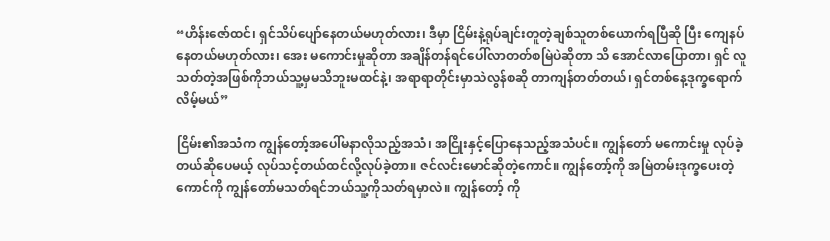“ဟိန်းဇော်ထင်၊ ရှင်သိပ်ပျော်နေတယ်မဟုတ်လား၊ ဒီမှာ ငြိမ်းနဲ့ရုပ်ချင်းတူတဲ့ချစ်သူတစ်ယောက်ရပြီဆို ပြီး ကျေနပ်နေတယ်မဟုတ်လား၊ အေး မကောင်းမှုဆိုတာ အချိန်တန်ရင်ပေါ်လာတတ်စမြဲပဲဆိုတာ သိ အောင်လာပြောတာ၊ ရှင် လူသတ်တဲ့အဖြစ်ကိုဘယ်သူ့မှမသိဘူးမထင်နဲ့၊ အရာရာတိုင်းမှာသဲလွန်စဆို တာကျန်တတ်တယ်၊ ရှင်တစ်နေ့ဒုက္ခရောက်လိမ့်မယ်”

ငြိမ်း၏အသံက ကျွန်တော့်အပေါ်မနာလိုသည့်အသံ၊ အငြိုးနှင့်ပြောနေသည့်အသံပင်။ ကျွန်တော် မကောင်းမှု လုပ်ခဲ့တယ်ဆိုပေမယ့် လုပ်သင့်တယ်ထင်လို့လုပ်ခဲ့တာ။ ဇင်လင်းမောင်ဆိုတဲ့ကောင်။ ကျွန်တော့်ကို အမြဲတမ်းဒုက္ခပေးတဲ့ကောင်ကို ကျွန်တော်မသတ်ရင်ဘယ်သူ့ကိုသတ်ရမှာလဲ။ ကျွန်တော့် ကို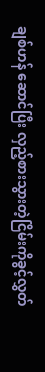ချစ်ဟန် ဆောင်ပြီး လှည့်စားသွားတဲ့ငြိမ်းကိုခွင့်လွှတ်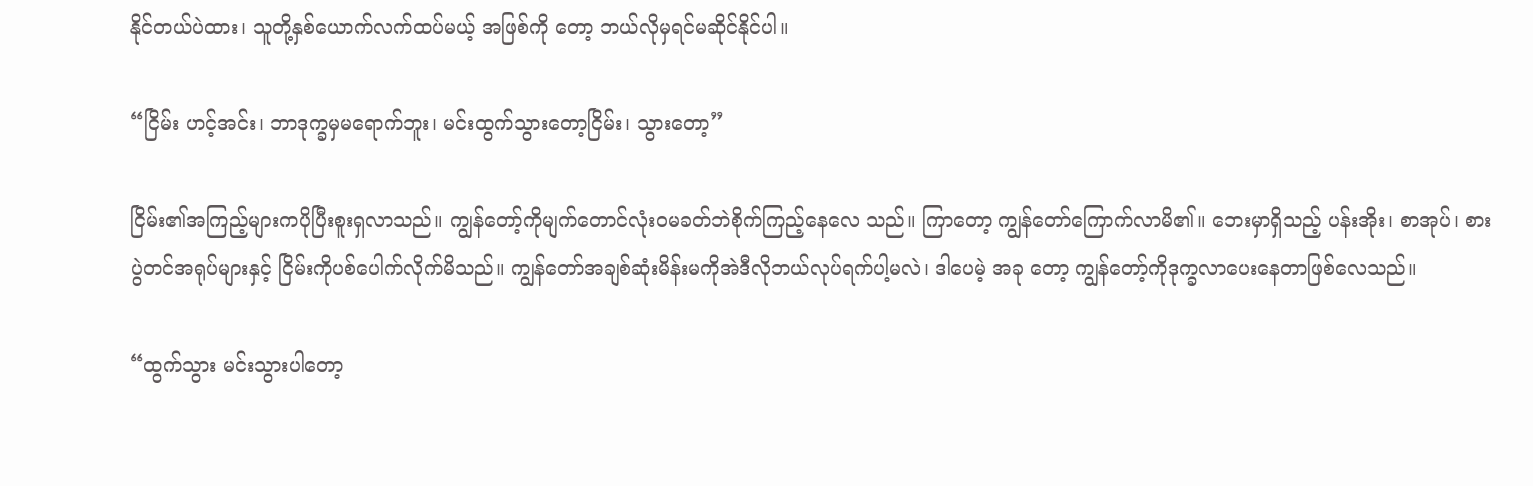နိုင်တယ်ပဲထား၊ သူတို့နှစ်ယောက်လက်ထပ်မယ့် အဖြစ်ကို တော့ ဘယ်လိုမှရင်မဆိုင်နိုင်ပါ။

“ငြိမ်း ဟင့်အင်း၊ ဘာဒုက္ခမှမရောက်ဘူး၊ မင်းထွက်သွားတော့ငြိမ်း၊ သွားတော့”

ငြိမ်း၏အကြည့်များကပိုပြီးစူးရှလာသည်။ ကျွန်တော့်ကိုမျက်တောင်လုံးဝမခတ်ဘဲစိုက်ကြည့်နေလေ သည်။ ကြာတော့ ကျွန်တော်ကြောက်လာမိ၏။ ဘေးမှာရှိသည့် ပန်းအိုး၊ စာအုပ်၊ စားပွဲတင်အရုပ်များနှင့် ငြိမ်းကိုပစ်ပေါက်လိုက်မိသည်။ ကျွန်တော်အချစ်ဆုံးမိန်းမကိုအဲဒီလိုဘယ်လုပ်ရက်ပါ့မလဲ၊ ဒါပေမဲ့ အခု တော့ ကျွန်တော့်ကိုဒုက္ခလာပေးနေတာဖြစ်လေသည်။

“ထွက်သွား မင်းသွားပါတော့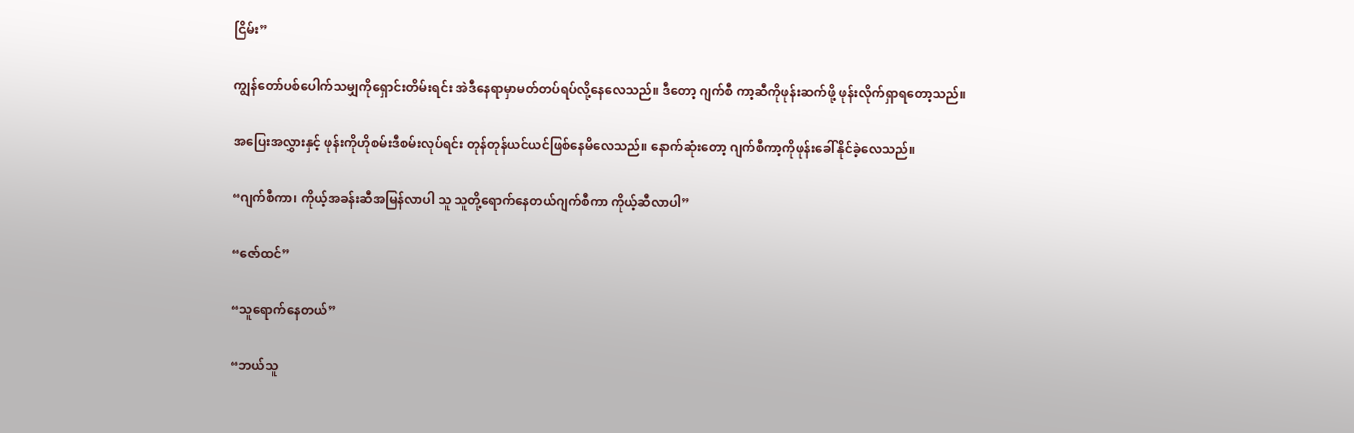ငြိမ်း”

ကျွန်တော်ပစ်ပေါက်သမျှကိုရှောင်းတိမ်းရင်း အဲဒီနေရာမှာမတ်တပ်ရပ်လို့နေလေသည်။ ဒီတော့ ဂျက်စီ ကာ့ဆီကိုဖုန်းဆက်ဖို့ ဖုန်းလိုက်ရှာရတော့သည်။

အပြေးအလွှားနှင့် ဖုန်းကိုဟိုစမ်းဒီစမ်းလုပ်ရင်း တုန်တုန်ယင်ယင်ဖြစ်နေမိလေသည်။ နောက်ဆုံးတော့ ဂျက်စီကာ့ကိုဖုန်းခေါ်နိုင်ခဲ့လေသည်။

“ဂျက်စီကာ၊ ကိုယ့်အခန်းဆီအမြန်လာပါ သူ သူတို့ရောက်နေတယ်ဂျက်စီကာ ကိုယ့်ဆီလာပါ”

“ဇော်ထင်”

“သူရောက်နေတယ်”

“ဘယ်သူ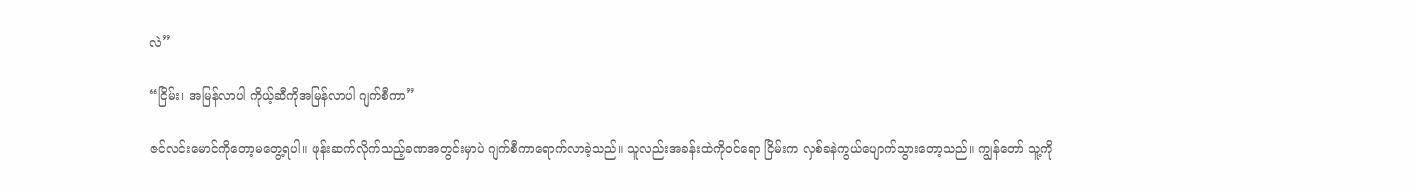လဲ”

“ငြိမ်း၊ အမြန်လာပါ ကိုယ့်ဆီကိုအမြန်လာပါ ဂျက်စီကာ”

ဇင်လင်းမောင်ကိုတော့မတွေ့ရပါ။ ဖုန်းဆက်လိုက်သည့်ခဏအတွင်းမှာပဲ ဂျက်စီကာရောက်လာခဲ့သည်။ သူလည်းအခန်းထဲကိုဝင်ရော ငြိမ်းက လှစ်ခနဲကွယ်ပျောက်သွားတော့သည်။ ကျွန်တော် သူ့ကို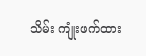သိမ်း ကျုံးဖက်ထား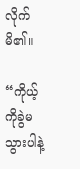လိုက်မိ၏။

“ကိုယ့်ကိုခွဲမသွားပါနဲ့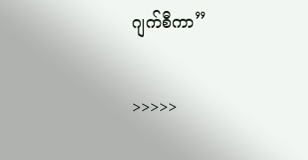ဂျက်စီကာ”

>>>>>